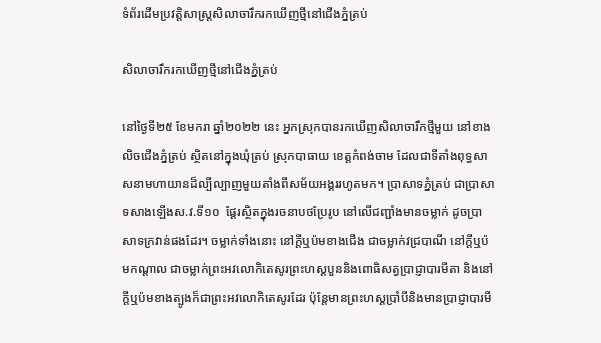ទំព័រដើមប្រវត្តិសាស្ត្រសិលាចារឹករកឃើញថ្មីនៅជើងភ្នំត្រប់

សិលាចារឹករកឃើញថ្មីនៅជើងភ្នំត្រប់

នៅថ្ងៃទី២៥ ខែមករា ឆ្នាំ២០២២ នេះ អ្នកស្រុកបានរកឃើញសិលាចារឹកថ្មីមួយ នៅខាងលិចជើងភ្នំត្រប់ ស្ថិតនៅក្នុងឃុំត្រប់ ស្រុកបាធាយ ខេត្តកំពង់ចាម ដែលជាទីតាំងពុទ្ធសាសនាមហាយានដ៏ល្បីល្បាញមួយតាំងពីសម័យអង្គររហូតមក។ ប្រាសាទភ្នំត្រប់ ជាប្រាសាទសាងឡើងស.វ.ទី១០  ផ្ដែរស្ថិតក្នុងរចនាបថប្រែរូប នៅលើជញ្ជាំងមានចម្លាក់ ដូចប្រាសាទក្រវាន់ផងដែរ។ ចម្លាក់ទាំងនោះ នៅក្ដីឬប៉មខាងជើង ជាចម្លាក់វជ្របាណី នៅក្ដីឬប៉មកណ្ដាល ជាចម្លាក់ព្រះអវលោកិតេសូរព្រះហស្ដបួននិងពោធិសត្វប្រាជ្ញាបារមីតា និងនៅក្ដីឬប៉មខាងត្បូងក៏ជាព្រះអវលោកិតេសូរដែរ ប៉ុន្ដែមានព្រះហស្ដប្រាំបីនិងមានប្រាជ្ញាបារមី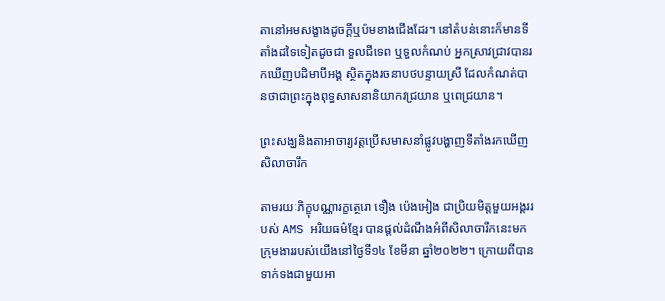តានៅអមសង្ខាងដូចក្ដីឬប៉មខាងជើងដែរ។ នៅតំបន់នោះក៏មានទីតាំងដទៃទៀតដូចជា ទួលជីទេព ឬទួលកំណប់ អ្នកស្រាវជ្រាវបានរកឃើញបដិមាបីអង្គ ស្ថិតក្នុងរចនាបថបន្ទាយស្រី ដែលកំណត់បានថាជាព្រះក្នុងពុទ្ធសាសនានិយាកវជ្រយាន ឬពេជ្រយាន។

ព្រះសង្ឃនិងតាអាចារ្យវត្តប្រើសមាសនាំផ្លូវបង្ហាញទីតាំងរកឃើញសិលាចារឹក

តាមរយៈភិក្ខុបណ្ណារក្ខត្ថេរោ ទឿង ប៉េងអៀង ជាប្រិយមិត្តមួយអង្គររបស់ AMS អរិយធម៌ខ្មែរ បានផ្ដល់ដំណឹងអំពីសិលាចារឹកនេះមកក្រុមងាររបស់យើងនៅថ្ងៃទី១៤ ខែមីនា ឆ្នាំ២០២២។ ក្រោយពីបានទាក់ទងជាមួយអា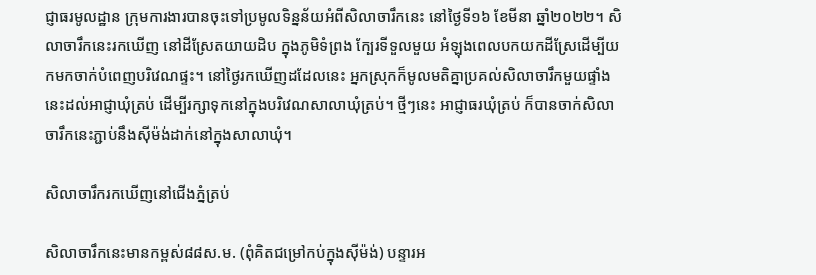ជ្ញាធរមូលដ្ឋាន ក្រុមការងារបានចុះទៅប្រមូលទិន្នន័យអំពីសិលាចារឹកនេះ នៅថ្ងៃទី១៦ ខែមីនា ឆ្នាំ២០២២។ សិលាចារឹកនេះរកឃើញ នៅដីស្រែតយាយដិប ក្នុងភូមិទំព្រង ក្បែរទីទួលមួយ អំឡុងពេលបកយកដីស្រែដើម្បីយកមកចាក់បំពេញបរិវេណផ្ទះ។ នៅថ្ងៃរកឃើញដដែលនេះ អ្នកស្រុកក៏មូលមតិគ្នាប្រគល់សិលាចារឹកមួយផ្ទាំងនេះដល់អាជ្ញាឃុំត្រប់ ដើម្បីរក្សាទុកនៅក្នុងបរិវេណសាលាឃុំត្រប់។ ថ្មីៗនេះ អាជ្ញាធរឃុំត្រប់ ក៏បានចាក់សិលាចារឹកនេះភ្ជាប់នឹងស៊ីម៉ង់ដាក់នៅក្នុងសាលាឃុំ។

សិលាចារឹករកឃើញនៅជើងភ្នំត្រប់

សិលាចារឹកនេះមានកម្ពស់៨៨ស.ម. (ពុំគិតជម្រៅកប់ក្នុងស៊ីម៉ង់) បន្ទារអ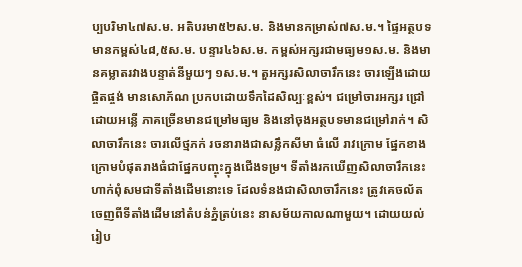ប្បបរិមា៤៧ស.ម. អតិបរមា៥២ស.ម. និងមានកម្រាស់៧ស.ម.។ ផ្ទៃអត្ថបទមានកម្ពស់៤៨,៥ស.ម. បន្ទារ៤៦ស.ម. កម្ពស់អក្សរជាមធ្យម១ស.ម. និងមានគម្លាតរវាងបន្ទាត់នីមួយៗ ១ស.ម.។ តួអក្សរសិលាចារឹកនេះ ចារឡើងដោយផ្ចិតផ្ចង់ មានសោភ័ណ ប្រកបដោយទឹកដៃសិល្បៈខ្ពស់។ ជម្រៅចារអក្សរ ជ្រៅដោយអន្លើ ភាគច្រើនមានជម្រៅមធ្យម និងនៅចុងអត្ថបទមានជម្រៅរាក់។ សិលាចារឹកនេះ ចារលើថ្មភក់ រចនារាងជាសន្លឹកសីមា ធំលើ រាវក្រោម ផ្នែកខាងក្រោមបំផុតរាងធំជាផ្នែកបញ្ចុះក្នុងជើងទម្រ។ ទីតាំងរកឃើញសិលាចារឹកនេះ ហាក់ពុំសមជាទីតាំងដើមនោះទេ ដែលទំនងជាសិលាចារឹកនេះ ត្រូវគេចល័តចេញពីទីតាំងដើមនៅតំបន់ភ្នំត្រប់នេះ នាសម័យកាលណាមួយ។ ដោយយល់រៀប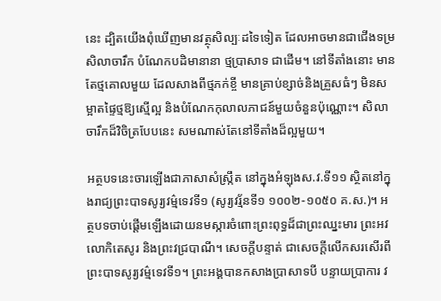នេះ ដ្បិតយើងពុំឃើញមានវត្ថុសិល្បៈដទៃទៀត ដែលអាចមានជាជើងទម្រសិលាចារឹក បំណែកបដិមានានា ថ្មប្រាសាទ ជាដើម។ នៅទីតាំងនោះ មានតែថ្មគោលមួយ ដែលសាងពីថ្មភក់ខ្ចី មានគ្រាប់ខ្សាច់និងគ្រួសធំៗ មិនសម្អាតផ្ទៃថ្មឱ្យស្មើល្អ និងបំណែកកុលាលភាជន៍មួយចំនួនប៉ុណ្ណោះ។ សិលាចារឹកដ៏វិចិត្របែបនេះ សមណាស់តែនៅទីតាំងដ៏ល្អមួយ។

អត្ថបទនេះចារឡើងជាភាសាសំស្ក្រឹត នៅក្នុងអំឡុងស.វ.ទី១១ ស្ថិតនៅក្នុងរាជ្យព្រះបាទសូរ្យវម៌្មទេវទី១ (សូរ្យវរ្ម័នទី១ ១០០២-១០៥០ គ.ស.)។ អត្ថបទចាប់ផ្ដើមឡើងដោយនមស្ការចំពោះព្រះពុទ្ធដ៏ជាព្រះឈ្នះមារ ព្រះអវលោកិតេសូរ និងព្រះវជ្របាណី។ សេចក្ដីបន្ទាត់ ជាសេចក្ដីលើកសរសើរពីព្រះបាទសូរ្យវម៌្មទេវទី១។ ព្រះអង្គបានកសាងប្រាសាទបី បន្ទាយប្រាការ វ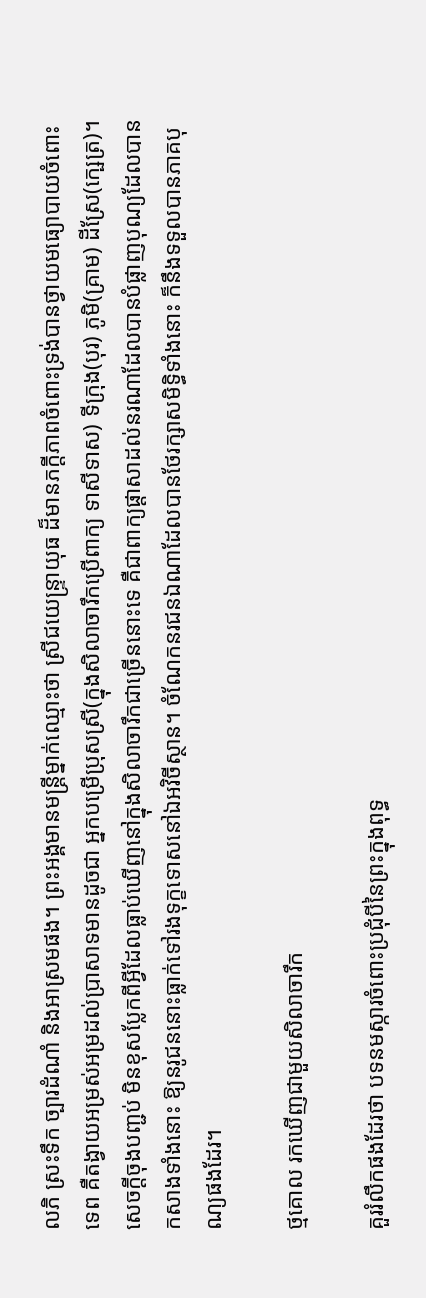លភិ ស្រះទឹក ច្បារដំណាំ និងអាស្រមផង។ ព្រះអង្គមានមន្ត្រីម្នាក់ឈ្មោះថា ស្រីជយេន្ទ្រាយុធ ដ៏មានភក្ដីភាពចំពោះទ្រង់បានថ្វាយមធ្យោបាយចំពោះទេព គឺតង្វាយអម្រស់អម្រដល់ប្រាសាទមានដូចជា អ្នកបម្រើប្រុសស្រី(ក្នុងសិលាចារឹកប្រើពាក្យ ទាសីទាស) ទីក្រុង(បុរ) ភូមិ(គ្រាម) ដីស្រែ(ក្ឞេត្រ)។ សេចក្ដីចុងបញ្ជប់ មិនខុសប្លែកពីអ្វីដែលធ្លាប់ឃើញនៅក្នុងសិលាចារឹកជាច្រើននោះទេ គឺជាពាក្យផ្ដាសាដល់នរណាដែលបានបំផ្លាញបុណ្យដែលបានកសាងទាំងនោះ ឱ្យនរូជននោះធ្លាក់ទៅរងទុក្ខទោសនៅឯអវិចីស្ថាន។ ចំណែកនរជនឯណាដែលបានថែរក្សាសមិទ្ធិទាំងនោះ ក៏នឹងទទួលបានភាគបុណ្យផងដែរ។

ថ្មគោល រកឃើញជាមួយសិលាចារឹក

គួររំលឹកផងដែរថា បទនមស្ការចំពោះប្រជុំបីនៃព្រះក្នុងពុទ្ធ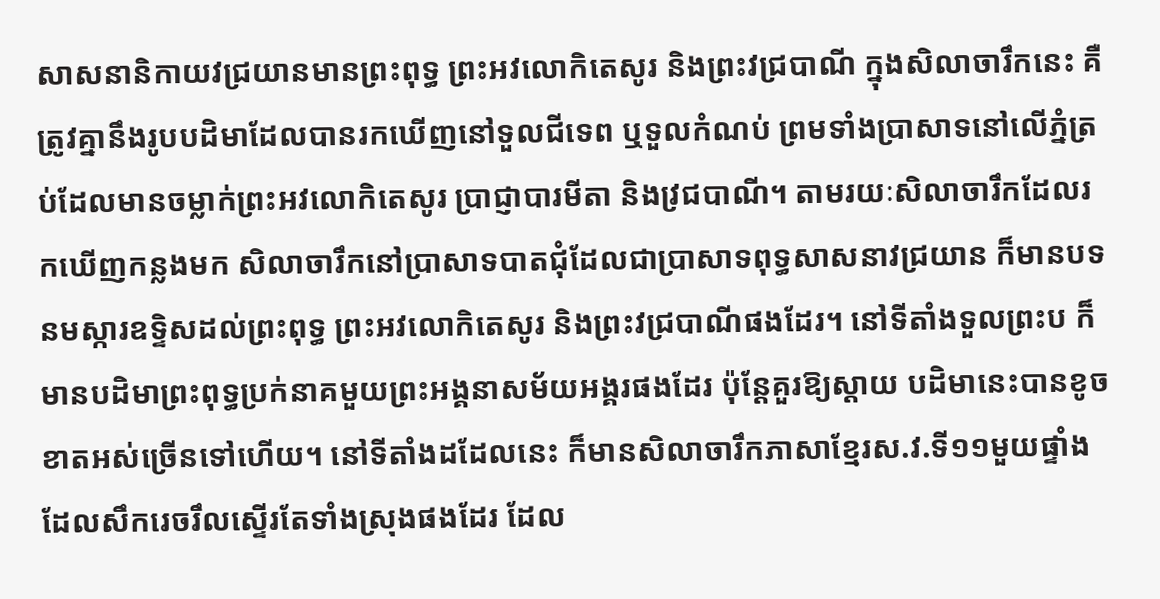សាសនានិកាយវជ្រយានមានព្រះពុទ្ធ ព្រះអវលោកិតេសូរ និងព្រះវជ្របាណី ក្នុងសិលាចារឹកនេះ គឺត្រូវគ្នានឹងរូបបដិមាដែលបានរកឃើញនៅទួលជីទេព ឬទួលកំណប់ ព្រមទាំងប្រាសាទនៅលើភ្នំត្រប់ដែលមានចម្លាក់ព្រះអវលោកិតេសូរ ប្រាជ្ញាបារមីតា និងវ្រជបាណី។ តាមរយៈសិលាចារឹកដែលរកឃើញកន្លងមក សិលាចារឹកនៅប្រាសាទបាតជុំដែលជាប្រាសាទពុទ្ធសាសនាវជ្រយាន ក៏មានបទនមស្ការឧទ្ទិសដល់ព្រះពុទ្ធ ព្រះអវលោកិតេសូរ និងព្រះវជ្របាណីផងដែរ។ នៅទីតាំងទួលព្រះប ក៏មានបដិមាព្រះពុទ្ធប្រក់នាគមួយព្រះអង្គនាសម័យអង្គរផងដែរ ប៉ុន្ដែគួរឱ្យស្ដាយ បដិមានេះបានខូចខាតអស់ច្រើនទៅហើយ។ នៅទីតាំងដដែលនេះ ក៏មានសិលាចារឹកភាសាខ្មែរស.វ.ទី១១មួយផ្ទាំង ដែលសឹករេចរឹលស្ទើរតែទាំងស្រុងផងដែរ ដែល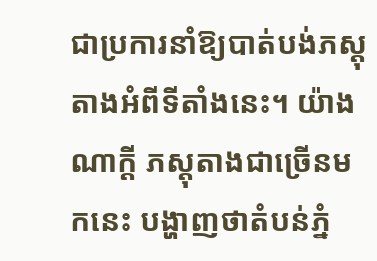ជាប្រការនាំឱ្យបាត់បង់ភស្ដុតាងអំពីទីតាំងនេះ។ យ៉ាងណាក្ដី ភស្ដុតាងជាច្រើនមកនេះ បង្ហាញថាតំបន់ភ្នំ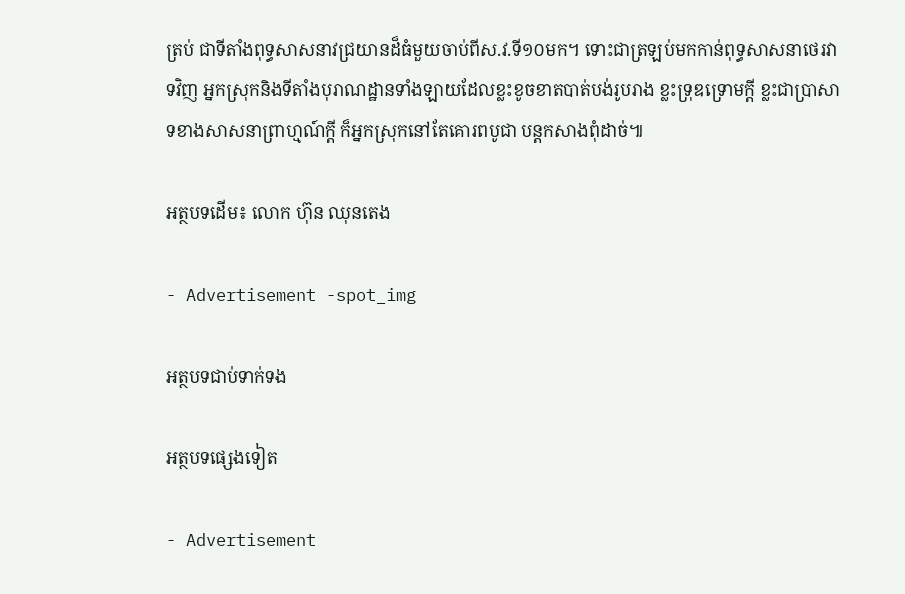ត្រប់ ជាទីតាំងពុទ្ធសាសនាវជ្រយានដ៏ធំមួយចាប់ពីស.វ.ទី១០មក។ ទោះជាត្រឡប់មកកាន់ពុទ្ធសាសនាថេរវាទវិញ អ្នកស្រុកនិងទីតាំងបុរាណដ្ឋានទាំងឡាយដែលខ្លះខូចខាតបាត់បង់រូបរាង ខ្លះទ្រុឌទ្រោមក្ដី ខ្លះជាប្រាសាទខាងសាសនាព្រាហ្មណ៍ក្ដី ក៏អ្នកស្រុកនៅតែគោរពបូជា បន្ដកសាងពុំដាច់៕

អត្ថបទដើម៖ លោក ហ៊ុន ឈុនតេង

- Advertisement -spot_img

អត្ថបទជាប់ទាក់ទង

អត្ថបទផ្សេងទៀត

- Advertisement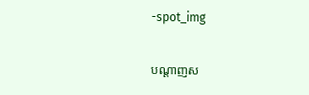-spot_img

បណ្ដាញស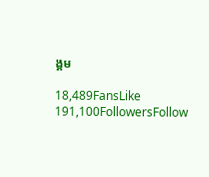ង្គម

18,489FansLike
191,100FollowersFollow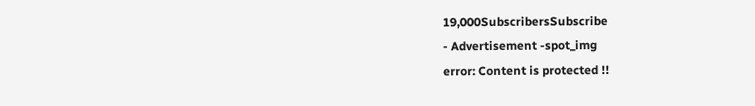19,000SubscribersSubscribe
- Advertisement -spot_img
error: Content is protected !!